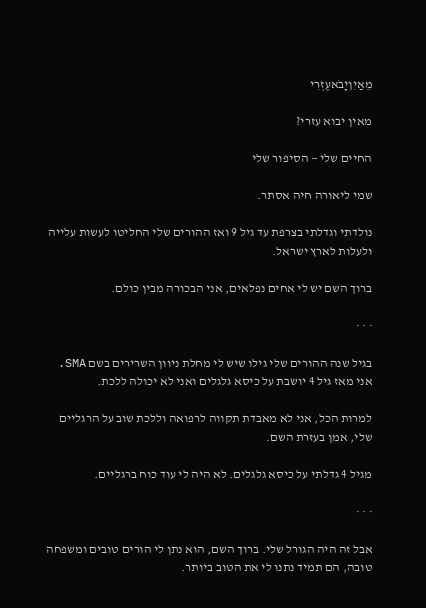מֵאַיִןיָבֹאעֶזְרִי

מאין יבוא עזרי?

החיים שלי — הסיפור שלי

שמי ליאורה חיה אסתר.

נולדתי וגדלתי בצרפת עד גיל 9 ואז ההורים שלי החליטו לעשות עלייה ולעלות לארץ ישראל.

ברוך השם יש לי אחים נפלאים, אני הבכורה מבין כולם.

· · ·

בגיל שנה ההורים שלי גילו שיש לי מחלת ניוון השרירים בשם SMA. אני מאז גיל 4 יושבת על כיסא גלגלים ואני לא יכולה ללכת.

למרות הכל, אני לא מאבדת תקווה לרפואה וללכת שוב על הרגליים שלי, אמן בעזרת השם.

מגיל 4 גדלתי על כיסא גלגלים. לא היה לי עוד כוח ברגליים.

· · ·

אבל זה היה הגורל שלי. ברוך השם, הוא נתן לי הורים טובים ומשפחה טובה, הם תמיד נתנו לי את הטוב ביותר.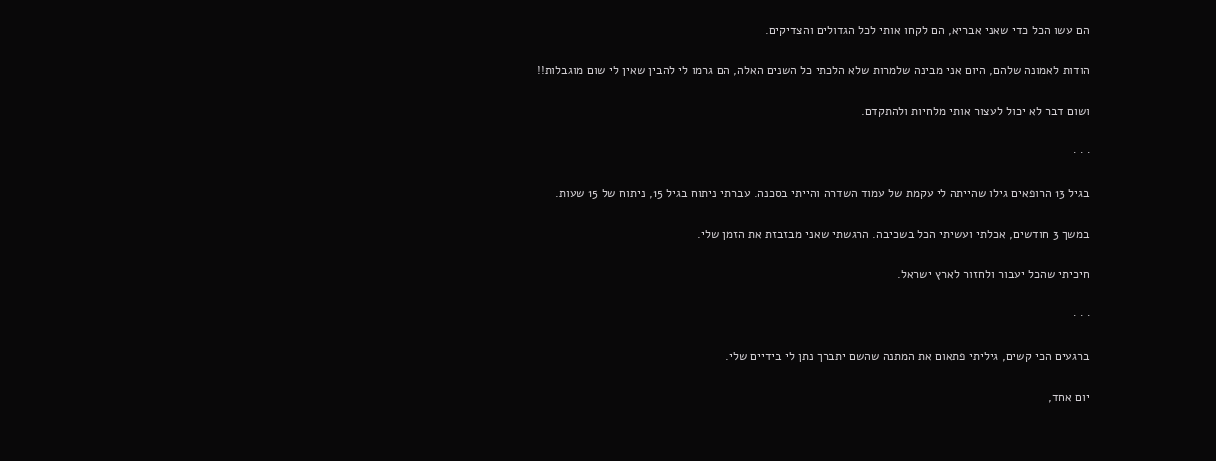הם עשו הכל כדי שאני אבריא, הם לקחו אותי לכל הגדולים והצדיקים.

הודות לאמונה שלהם, היום אני מבינה שלמרות שלא הלכתי כל השנים האלה, הם גרמו לי להבין שאין לי שום מוגבלות!!

ושום דבר לא יכול לעצור אותי מלחיות ולהתקדם.

· · ·

בגיל 13 הרופאים גילו שהייתה לי עקמת של עמוד השדרה והייתי בסכנה. עברתי ניתוח בגיל 15, ניתוח של 15 שעות.

במשך 3 חודשים, אכלתי ועשיתי הכל בשכיבה. הרגשתי שאני מבזבזת את הזמן שלי.

חיכיתי שהכל יעבור ולחזור לארץ ישראל.

· · ·

ברגעים הכי קשים, גיליתי פתאום את המתנה שהשם יתברך נתן לי בידיים שלי.

יום אחד,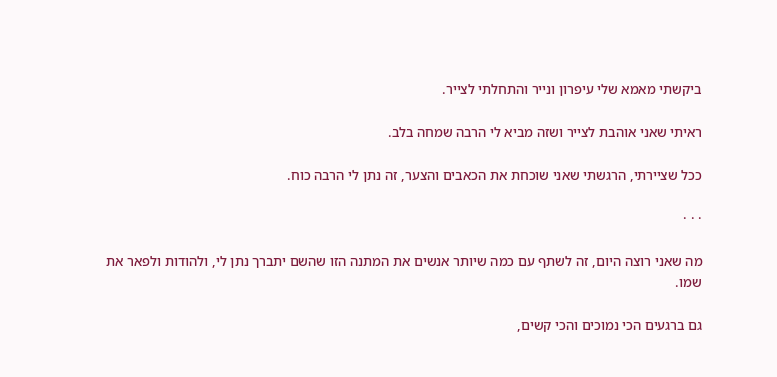ביקשתי מאמא שלי עיפרון ונייר והתחלתי לצייר.

ראיתי שאני אוהבת לצייר ושזה מביא לי הרבה שמחה בלב.

ככל שציירתי, הרגשתי שאני שוכחת את הכאבים והצער, זה נתן לי הרבה כוח.

· · ·

מה שאני רוצה היום, זה לשתף עם כמה שיותר אנשים את המתנה הזו שהשם יתברך נתן לי, ולהודות ולפאר את שמו.

גם ברגעים הכי נמוכים והכי קשים,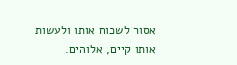אסור לשכוח אותו ולעשות אותו קיים, אלוהים.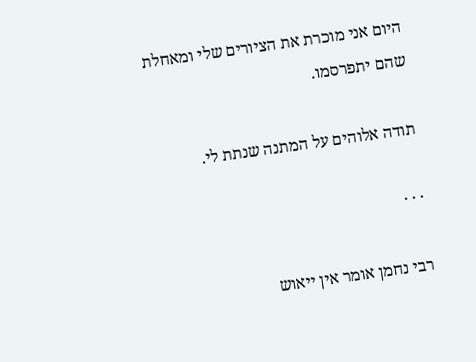היום אני מוכרת את הציורים שלי ומאחלת שהם יתפרסמו.

תודה אלוהים על המתנה שנתת לי.

· · ·

רבי נחמן אומר אין ייאוש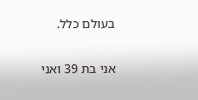בעולם כלל.

אני בת 39 ואני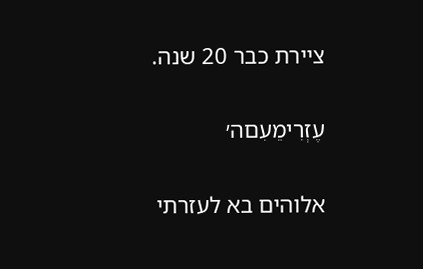ציירת כבר 20 שנה.

עֶזְרִימֵעִםה׳

אלוהים בא לעזרתי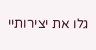גלו את יצירותיי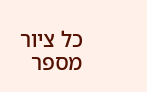כל ציור מספר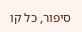סיפור, כל קו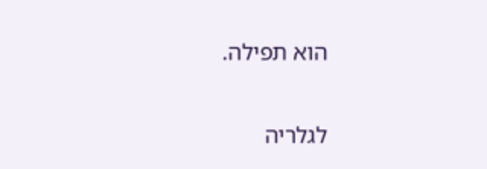הוא תפילה.

לגלריה